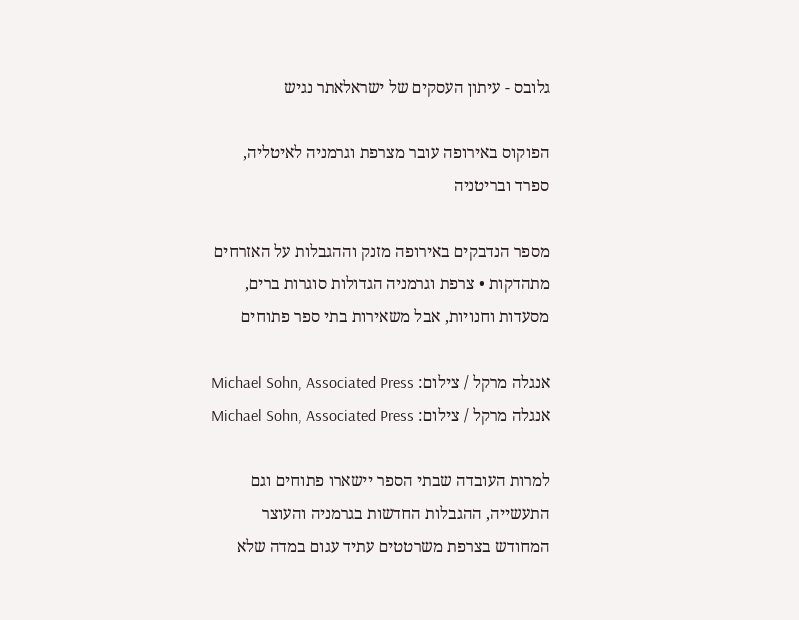גלובס - עיתון העסקים של ישראלאתר נגיש

הפוקוס באירופה עובר מצרפת וגרמניה לאיטליה, ספרד ובריטניה

מספר הנדבקים באירופה מזנק וההגבלות על האזרחים מתהדקות • צרפת וגרמניה הגדולות סוגרות ברים, מסעדות וחנויות, אבל משאירות בתי ספר פתוחים

אנגלה מרקל / צילום: Michael Sohn, Associated Press
אנגלה מרקל / צילום: Michael Sohn, Associated Press

למרות העובדה שבתי הספר יישארו פתוחים וגם התעשייה, ההגבלות החדשות בגרמניה והעוצר המחודש בצרפת משרטטים עתיד עגום במדה שלא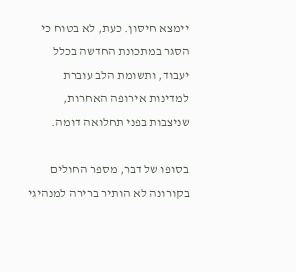יימצא חיסון. כעת, לא בטוח כי הסגר במתכונת החדשה בכלל יעבוד, ותשומת הלב עוברת למדינות אירופה האחרות, שניצבות בפני תחלואה דומה.

בסופו של דבר, מספר החולים בקורונה לא הותיר ברירה למנהיגי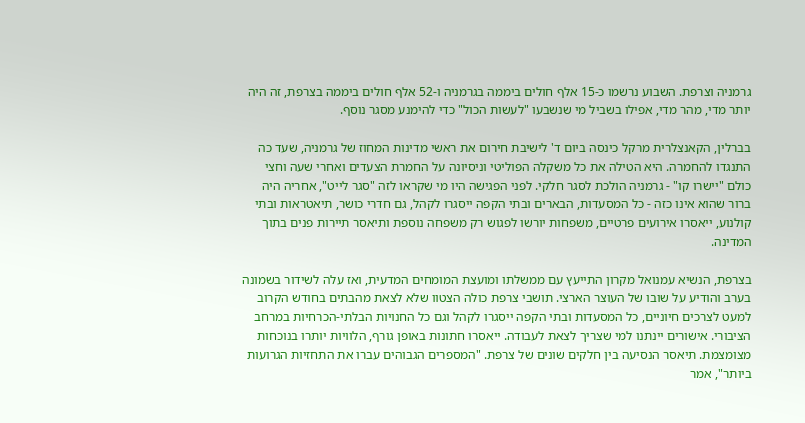גרמניה וצרפת. השבוע נרשמו כ-15 אלף חולים ביממה בגרמניה ו-52 אלף חולים ביממה בצרפת, זה היה יותר מדי, מהר מדי, אפילו בשביל מי שנשבעו "לעשות הכול" כדי להימנע מסגר נוסף.

בברלין, הקאנצלרית מרקל כינסה ביום ד' לישיבת חירום את ראשי מדינות המחוז של גרמניה, שעד כה התנגדו להחמרה. היא הטילה את כל משקלה הפוליטי וניסיונה על החמרת הצעדים ואחרי שעה וחצי כולם "יישרו קו" - גרמניה הולכת לסגר חלקי. לפני הפגישה היו מי שקראו לזה "סגר לייט", אחריה היה ברור שהוא אינו כזה - כל המסעדות, הבארים ובתי הקפה ייסגרו לקהל, גם חדרי כושר, תיאטראות ובתי קולנוע, ייאסרו אירועים פרטיים, משפחות יורשו לפגוש רק משפחה נוספת ותיאסר תיירות פנים בתוך המדינה.

בצרפת, הנשיא עמנואל מקרון התייעץ עם ממשלתו ומועצת המומחים המדעית, ואז עלה לשידור בשמונה בערב והודיע על שובו של העוצר הארצי. תושבי צרפת כולה הצטוו שלא לצאת מהבתים בחודש הקרוב למעט לצרכים חיוניים, כל המסעדות ובתי הקפה ייסגרו לקהל וגם כל החנויות הבלתי-הכרחיות במרחב הציבורי. אישורים יינתנו למי שצריך לצאת לעבודה. ייאסרו חתונות באופן גורף, הלוויות יותרו בנוכחות מצומצמת. תיאסר הנסיעה בין חלקים שונים של צרפת. "המספרים הגבוהים עברו את התחזיות הגרועות ביותר", אמר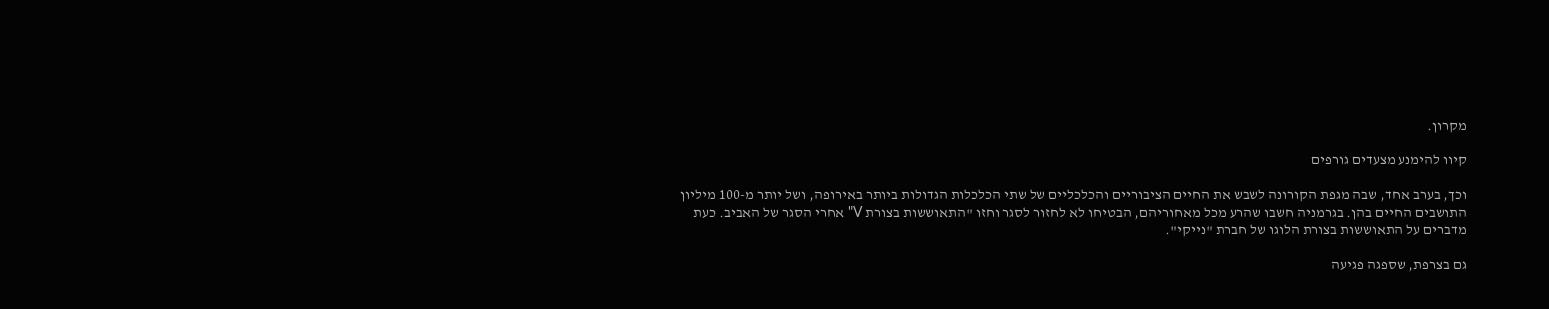מקרון.

קיוו להימנע מצעדים גורפים

וכך, בערב אחד, שבה מגפת הקורונה לשבש את החיים הציבוריים והכלכליים של שתי הכלכלות הגדולות ביותר באירופה, ושל יותר מ-100 מיליון התושבים החיים בהן. בגרמניה חשבו שהרע מכל מאחוריהם, הבטיחו לא לחזור לסגר וחזו "התאוששות בצורת V" אחרי הסגר של האביב. כעת מדברים על התאוששות בצורת הלוגו של חברת "נייקי".

גם בצרפת, שספגה פגיעה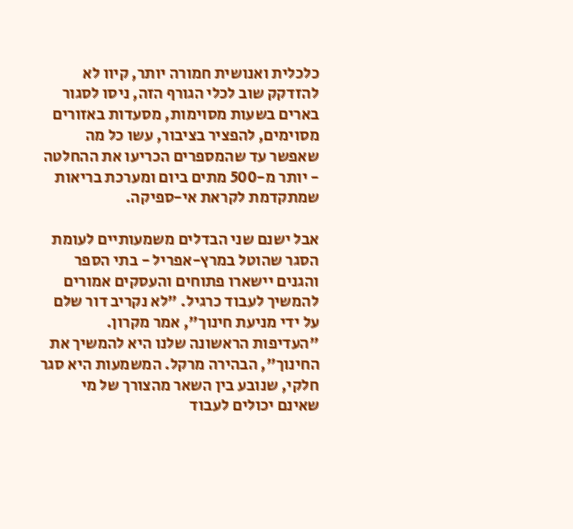כלכלית ואנושית חמורה יותר, קיוו לא להזדקק שוב לכלי הגורף הזה, ניסו לסגור בארים בשעות מסוימות, מסעדות באזורים מסוימים, להפציר בציבור, עשו כל מה שאפשר עד שהמספרים הכריעו את ההחלטה - יותר מ-500 מתים ביום ומערכת בריאות שמתקדמת לקראת אי-ספיקה.

אבל ישנם שני הבדלים משמעותיים לעומת הסגר שהוטל במרץ-אפריל - בתי הספר והגנים יישארו פתוחים והעסקים אמורים להמשיך לעבוד כרגיל. "לא נקריב דור שלם על ידי מניעת חינוך", אמר מקרון. "העדיפות הראשונה שלנו היא להמשיך את החינוך", הבהירה מרקל. המשמעות היא סגר חלקי, שנובע בין השאר מהצורך של מי שאינם יכולים לעבוד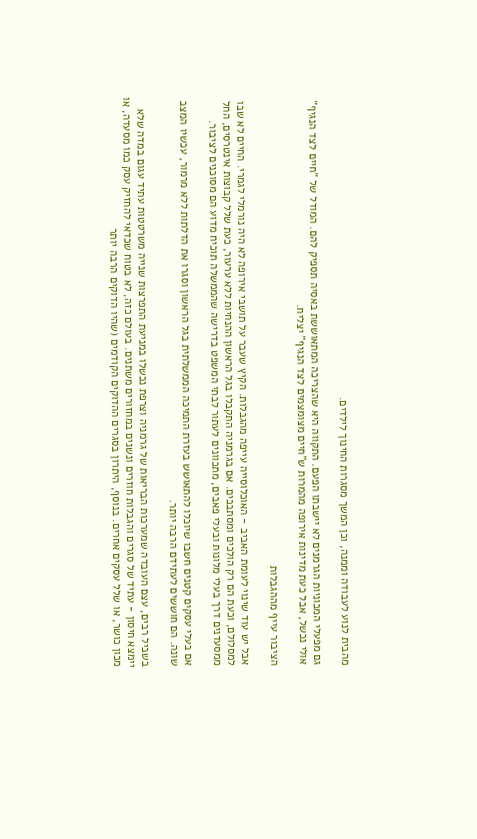מהבית לנוע לעבודה וממנה, וכן המשך מסגרות החינוך לילדים.

גם מפעלי המכוניות הגרמנים לא יישבתו הפעם. התקווה היא שהצריכה המתאוששת באסיה תספיק להם. המודל של "חיים לצד הנגיף" אולי נכשל, אבל כעת מדינות אירופה מהמרות ש"חיים מצומצמים לצד הנגיף" יצליח.

הציבור עייף מההגבלות

אבל יש עוד שינוי לעומת האביב - האוכלוסייה עייפה מהגבלות. הקיץ שעבר על תושבי אירופה לא היה נורמלי לגמרי. החיים לא שבו למסלולם, וכעת הם רק הולכים ומסתבכים. אם בגרמניה התקבלו בגל הראשון ההנחיות ללא ערעור, כעת שלל קבוצות אינטרסים, החל ממסעדנים דרך בעלי מלונות ובעלי פאבים, מתכוונים לעתור לבתי המשפט בדרישה שהממשלה תוכיח מדוע הם מסוכנים לציבור.

אם בעלי עסקים קטנים חשבו שיוכלו להתאושש בעזרת התמיכה הממשלתית בגל הראשון וסגרו את הדלתות ללא מרמור, עכשיו המצב שונה. הם חוששים לעתידם הרבה יותר.

בשביל רבים, עצם העובדה שמערכות הבריאות של גרמניה וצרפת נכשלו במניעת התפרצות שנייה משרטטות עתיד עגום במדה שלא יימצא חיסון - עתיד של סגרים והגבלות חוזרים ונשנים במחזורים משתנים. בעולם כזה, לא בטוח שכדאי להחזיק עסק כמו מסעדה, או מכון כושר, או שלל עסקים אחרים. בנוסף, היתרון בסגרים ההדוקים הקודמים (שהיו הדוקים הרבה יותר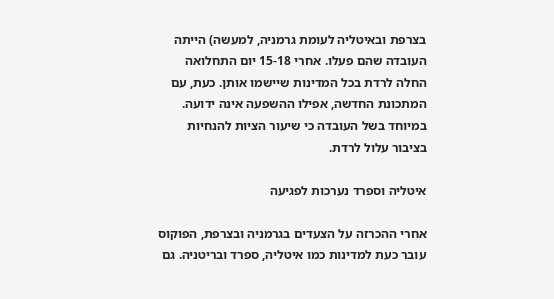בצרפת ובאיטליה לעומת גרמניה, למעשה) הייתה העובדה שהם פעלו. אחרי 15-18 יום התחלואה החלה לרדת בכל המדינות שיישמו אותן. כעת, עם המתכונת החדשה, אפילו ההשפעה אינה ידועה. במיוחד בשל העובדה כי שיעור הציות להנחיות בציבור עלול לרדת.

איטליה וספרד נערכות לפגיעה

אחרי ההכרזה על הצעדים בגרמניה ובצרפת, הפוקוס עובר כעת למדינות כמו איטליה, ספרד ובריטניה. גם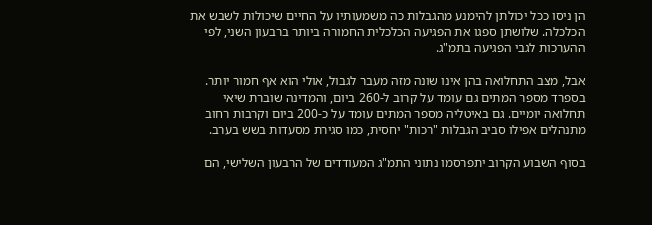הן ניסו ככל יכולתן להימנע מהגבלות כה משמעותיו על החיים שיכולות לשבש את הכלכלה. שלושתן ספגו את הפגיעה הכלכלית החמורה ביותר ברבעון השני, לפי ההערכות לגבי הפגיעה בתמ"ג.

אבל, מצב התחלואה בהן אינו שונה מזה מעבר לגבול, אולי הוא אף חמור יותר. בספרד מספר המתים גם עומד על קרוב ל-260 ביום, והמדינה שוברת שיאי תחלואה יומיים. גם באיטליה מספר המתים עומד על כ-200 ביום וקרבות רחוב מתנהלים אפילו סביב הגבלות "רכות" יחסית, כמו סגירת מסעדות בשש בערב.

בסוף השבוע הקרוב יתפרסמו נתוני התמ"ג המעודדים של הרבעון השלישי, הם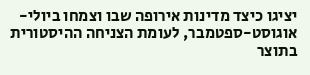יציגו כיצד מדינות אירופה שבו וצמחו ביולי-אוגוסט-ספטמבר, לעומת הצניחה ההיסטורית בתוצר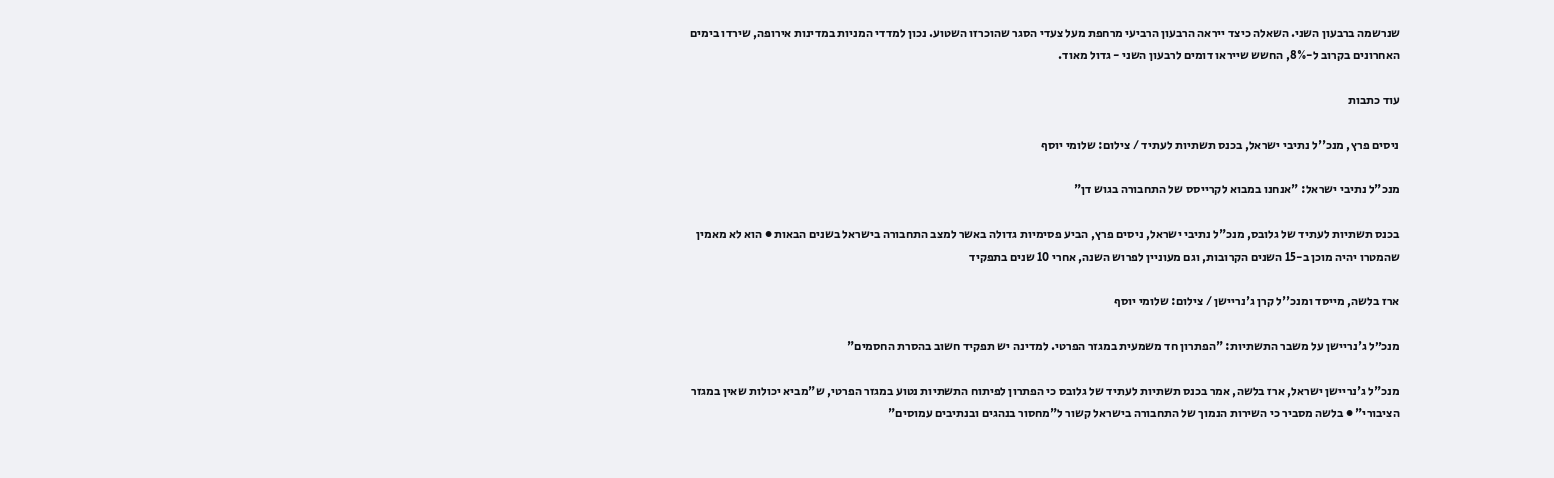שנרשמה ברבעון השני. השאלה כיצד ייראה הרבעון הרביעי מרחפת מעל צעדי הסגר שהוכרזו השטוע. נכון למדדי המניות במדינות אירופה, שירדו בימים האחרונים בקרוב ל-8%, החשש שייראו דומים לרבעון השני - גדול מאוד.

עוד כתבות

ניסים פרץ, מנכ''ל נתיבי ישראל, בכנס תשתיות לעתיד / צילום: שלומי יוסף

מנכ"ל נתיבי ישראל: "אנחנו במבוא לקרייסס של התחבורה בגוש דן"

בכנס תשתיות לעתיד של גלובס, מנכ"ל נתיבי ישראל, ניסים פרץ, הביע פסימיות גדולה באשר למצב התחבורה בישראל בשנים הבאות ● הוא לא מאמין שהמטרו יהיה מוכן ב-15 השנים הקרובות, וגם מעוניין לפרוש השנה, אחרי 10 שנים בתפקיד

ארז בלשה, מייסד ומנכ''ל קרן ג'נריישן / צילום: שלומי יוסף

מנכ״ל ג'נריישן על משבר התשתיות: "הפתרון חד משמעית במגזר הפרטי. למדינה יש תפקיד חשוב בהסרת החסמים"

מנכ"ל ג'נריישן ישראל, ארז בלשה, אמר בכנס תשתיות לעתיד של גלובס כי הפתרון לפיתוח התשתיות נטוע במגזר הפרטי, ש"מביא יכולות שאין במגזר הציבורי" ● בלשה מסביר כי השירות הנמוך של התחבורה בישראל קשור ל"מחסור בנהגים ובנתיבים עמוסים"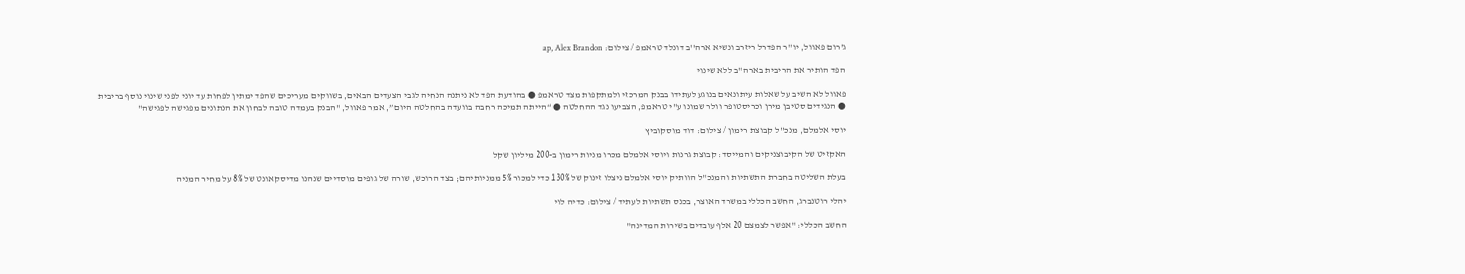ג'רום פאוול, יו''ר הפדרל ריזרב ונשיא ארה''ב דונלד טראמפ / צילום: ap, Alex Brandon

הפד הותיר את הריבית בארה"ב ללא שינוי

פאוול לא השיב על שאלות עיתונאים בנוגע לעתידו בבנק המרכזי ולמתקפות מצד טראמפ ● בהודעת הפד לא ניתנה הנחיה לגבי הצעדים הבאים, בשווקים מעריכים שהפד ימתין לפחות עד יוני לפני שינוי נוסף בריבית ● הנגידים סטיבן מירן וכריסטופר וולר שמונו ע"י טראמפ, הצביעו נגד ההחלטה ● “הייתה תמיכה רחבה בוועדה בהחלטה היום”, אמר פאוול, "הבנק בעמדה טובה לבחון את הנתונים מפגישה לפגישה"

יוסי אלמלם, מנכ''ל קבוצת רימון / צילום: דוד מוסקוביץ

האקזיט של הקיבוצניקים והמייסד: קבוצת גרנות ויוסי אלמלם מכרו מניות רימון ב-200 מיליון שקל

בעלת השליטה בחברת התשתיות והמנכ"ל הוותיק יוסי אלמלם ניצלו זינוק של 130% כדי למכור 5% ממניותיהם; בצד הרוכש, שורה של גופים מוסדיים שנהנו מדיסקאונט של 8% על מחיר המניה

יהלי רוטנברג, החשב הכללי במשרד האוצר, בכנס תשתיות לעתיד / צילום: כדיה לוי

החשב הכללי: "אפשר לצמצם 20 אלף עובדים בשירות המדינה"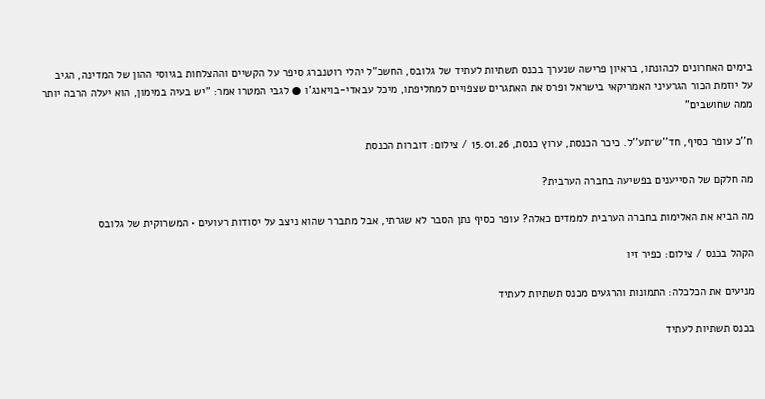בימים האחרונים לכהונתו, בראיון פרישה שנערך בכנס תשתיות לעתיד של גלובס, החשכ"ל יהלי רוטנברג סיפר על הקשיים וההצלחות בגיוסי ההון של המדינה, הגיב על יוזמת הכור הגרעיני האמריקאי בישראל ופרס את האתגרים שצפויים למחליפתו, מיכל עבאדי-בויאנג'ו ● לגבי המטרו אמר: "יש בעיה במימון, הוא יעלה הרבה יותר ממה שחושבים"

ח''כ עופר כסיף, חד''ש־תע''ל. כיכר הכנסת, ערוץ כנסת, 15.01.26 / צילום: דוברות הכנסת

מה חלקם של הסייענים בפשיעה בחברה הערבית?

מה הביא את האלימות בחברה הערבית לממדים כאלה? עופר כסיף נתן הסבר לא שגרתי, אבל מתברר שהוא ניצב על יסודות רעועים • המשרוקית של גלובס

הקהל בכנס / צילום: כפיר זיו

מניעים את הכלכלה: התמונות והרגעים מכנס תשתיות לעתיד

בכנס תשתיות לעתיד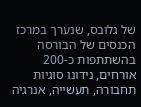של גלובס, שנערך במרכז הכנסים של הבורסה בהשתתפות כ-200 אורחים, נידונו סוגיות תחבורה, תעשייה, אנרגיה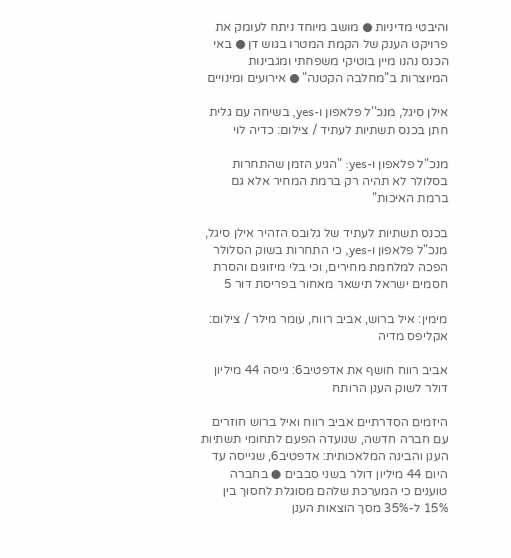והיבטי מדיניות ● מושב מיוחד ניתח לעומק את פרויקט הענק של הקמת המטרו בגוש דן ● באי הכנס נהנו מיין בוטיקי משפחתי ומגבינות המיוצרות ב"מחלבה הקטנה" ● אירועים ומינויים

אילן סיגל, מנכ''ל פלאפון ו-yes, בשיחה עם גלית חתן בכנס תשתיות לעתיד / צילום: כדיה לוי

מנכ"ל פלאפון ו-yes: "הגיע הזמן שהתחרות בסלולר לא תהיה רק ברמת המחיר אלא גם ברמת האיכות"

בכנס תשתיות לעתיד של גלובס הזהיר אילן סיגל, מנכ"ל פלאפון ו-yes, כי התחרות בשוק הסלולר הפכה למלחמת מחירים, וכי בלי מיזוגים והסרת חסמים ישראל תישאר מאחור בפריסת דור 5

מימין: איל ברוש, אביב רווח, עומר מילר / צילום: אקליפס מדיה

אביב רווח חושף את אדפטיב6: גייסה 44 מיליון דולר לשוק הענן הרותח

היזמים הסדרתיים אביב רווח ואיל ברוש חוזרים עם חברה חדשה, שנועדה הפעם לתחומי תשתיות הענן והבינה המלאכותית: אדפטיב6, שגייסה עד היום 44 מיליון דולר בשני סבבים ● בחברה טוענים כי המערכת שלהם מסוגלת לחסוך בין 15% ל-35% מסך הוצאות הענן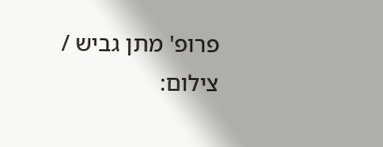פרופ' מתן גביש / צילום: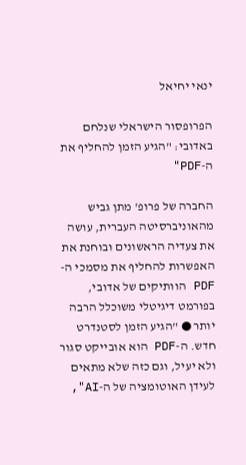ינאי יחיאל

הפרופסור הישראלי שנלחם באדובי: "הגיע הזמן להחליף את ה-PDF"

החברה של פרופ' מתן גביש מהאוניברסיטה העברית, עושה את צעדיה הראשונים ובוחנת את האפשרות להחליף את מסמכי ה-PDF הוותיקים של אדובי, בפורמט דיגיטלי משוכלל הרבה יותר ● "הגיע הזמן לסטנדרט חדש. ה-PDF הוא אובייקט סגור ולא יעיל, וגם כזה שלא מתאים לעידן האוטומציה של ה-AI",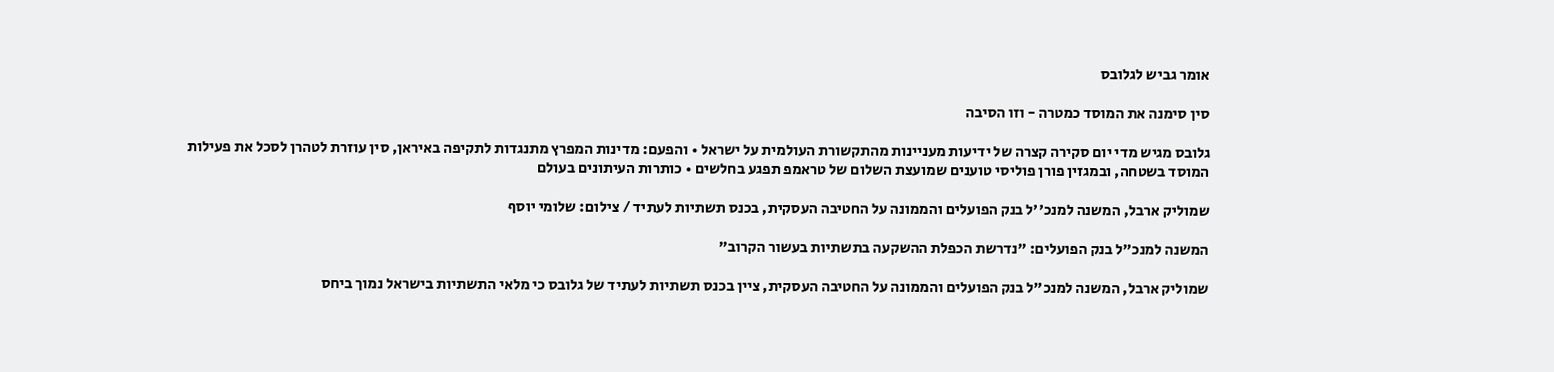אומר גביש לגלובס

סין סימנה את המוסד כמטרה - וזו הסיבה

גלובס מגיש מדי יום סקירה קצרה של ידיעות מעניינות מהתקשורת העולמית על ישראל • והפעם: מדינות המפרץ מתנגדות לתקיפה באיראן, סין עוזרת לטהרן לסכל את פעילות המוסד בשטחה, ובמגזין פורן פוליסי טוענים שמועצת השלום של טראמפ תפגע בחלשים • כותרות העיתונים בעולם

שמוליק ארבל, המשנה למנכ''ל בנק הפועלים והממונה על החטיבה העסקית, בכנס תשתיות לעתיד / צילום: שלומי יוסף

המשנה למנכ"ל בנק הפועלים: "נדרשת הכפלת ההשקעה בתשתיות בעשור הקרוב"

שמוליק ארבל, המשנה למנכ"ל בנק הפועלים והממונה על החטיבה העסקית, ציין בכנס תשתיות לעתיד של גלובס כי מלאי התשתיות בישראל נמוך ביחס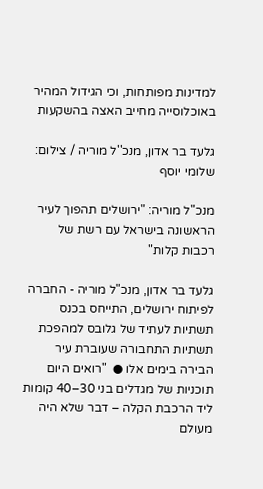למדינות מפותחות, וכי הגידול המהיר באוכלוסייה מחייב האצה בהשקעות

גלעד בר אדון, מנכ''ל מוריה / צילום: שלומי יוסף

מנכ"ל מוריה: "ירושלים תהפוך לעיר הראשונה בישראל עם רשת של רכבות קלות"

גלעד בר אדון, מנכ"ל מוריה - החברה לפיתוח ירושלים, התייחס בכנס תשתיות לעתיד של גלובס למהפכת תשתיות התחבורה שעוברת עיר הבירה בימים אלו ●  "רואים היום תוכניות של מגדלים בני 30–40 קומות ליד הרכבת הקלה – דבר שלא היה מעולם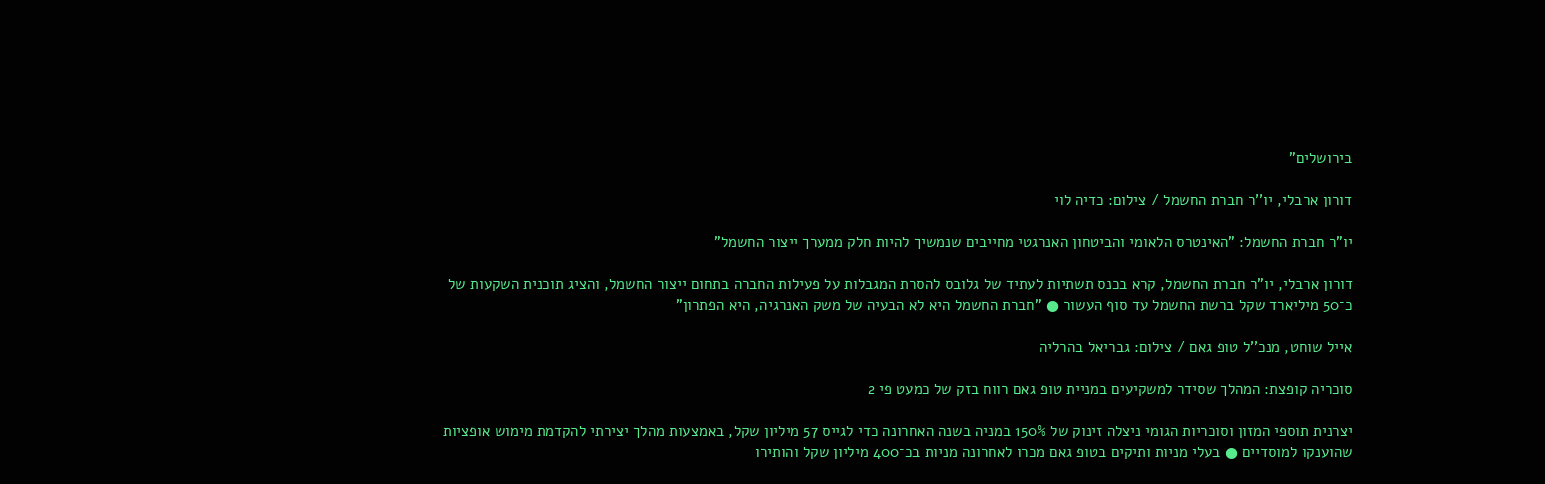בירושלים"

דורון ארבלי, יו''ר חברת החשמל / צילום: כדיה לוי

יו"ר חברת החשמל: "האינטרס הלאומי והביטחון האנרגטי מחייבים שנמשיך להיות חלק ממערך ייצור החשמל"

דורון ארבלי, יו"ר חברת החשמל, קרא בכנס תשתיות לעתיד של גלובס להסרת המגבלות על פעילות החברה בתחום ייצור החשמל, והציג תוכנית השקעות של כ־50 מיליארד שקל ברשת החשמל עד סוף העשור ● "חברת החשמל היא לא הבעיה של משק האנרגיה, היא הפתרון"

אייל שוחט, מנכ''ל טופ גאם / צילום: גבריאל בהרליה

סוכריה קופצת: המהלך שסידר למשקיעים במניית טופ גאם רווח בזק של כמעט פי 2

יצרנית תוספי המזון וסוכריות הגומי ניצלה זינוק של 150% במניה בשנה האחרונה כדי לגייס 57 מיליון שקל, באמצעות מהלך יצירתי להקדמת מימוש אופציות שהוענקו למוסדיים ● בעלי מניות ותיקים בטופ גאם מכרו לאחרונה מניות בכ־400 מיליון שקל והותירו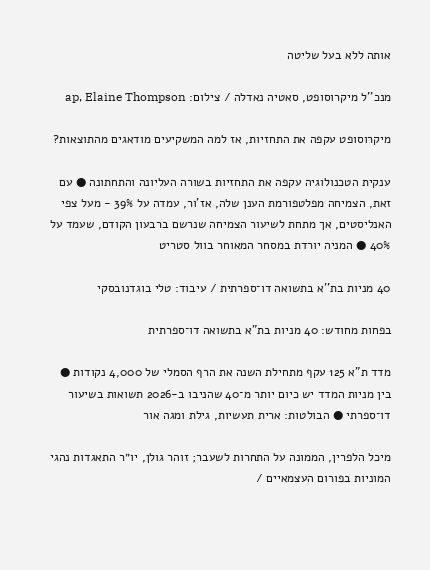אותה ללא בעל שליטה

מנכ''ל מיקרוסופט, סאטיה נאדלה / צילום: ap, Elaine Thompson

מיקרוסופט עקפה את התחזיות, אז למה המשקיעים מודאגים מהתוצאות?

ענקית הטכנולוגיה עקפה את התחזיות בשורה העליונה והתחתונה ● עם זאת, הצמיחה מפלטפורמת הענן שלה, אז'ור, עמדה על 39% - מעל צפי האנליסטים, אך מתחת לשיעור הצמיחה שנרשם ברבעון הקודם, שעמד על 40% ● המניה יורדת במסחר המאוחר בוול סטריט

40 מניות בת''א בתשואה דו־ספרתית / עיבוד: טלי בוגדנובסקי

בפחות מחודש: 40 מניות בת"א בתשואה דו־ספרתית

מדד ת"א 125 עקף מתחילת השנה את הרף הסמלי של 4,000 נקודות ● בין מניות המדד יש כיום יותר מ־40 שהניבו ב-2026 תשואות בשיעור דו־ספרתי ● הבולטות: ארית תעשיות, גילת ומגה אור

מיכל הלפרין, הממונה על התחרות לשעבר; זוהר גולן, יו״ר התאגדות נהגי המוניות בפורום העצמאיים /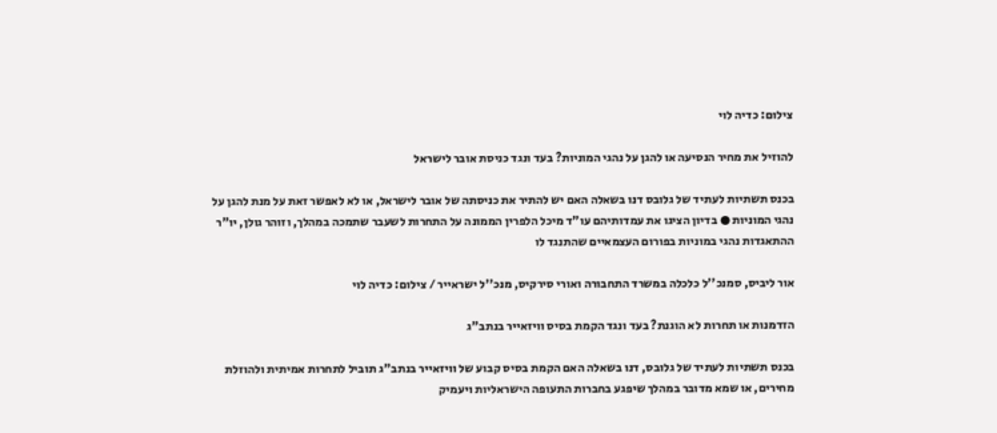צילום: כדיה לוי

להוזיל את מחיר הנסיעה או להגן על נהגי המוניות? בעד ונגד כניסת אובר לישראל

בכנס תשתיות לעתיד של גלובס דנו בשאלה האם יש להתיר את כניסתה של אובר לישראל, או לא לאפשר זאת על מנת להגן על נהגי המוניות ● בדיון הציגו את עמדותיהם עו"ד מיכל הלפרין הממונה על התחרות לשעבר שתמכה במהלך, וזוהר גולן, יו"ר ההתאגדות נהגי במוניות בפורום העצמאיים שהתנגד לו

אור ליביס, סמנכ''ל כלכלה במשרד התחבורה ואורי סירקיס, מנכ''ל ישראייר / צילום: כדיה לוי

הזדמנות או תחרות לא הוגנת? בעד ונגד הקמת בסיס וויזאייר בנתב"ג

בכנס תשתיות לעתיד של גלובס, דנו בשאלה האם הקמת בסיס קבוע של וויזאייר בנתב"ג תוביל לתחרות אמיתית ולהוזלת מחירים, או שמא מדובר במהלך שיפגע בחברות התעופה הישראליות ויעמיק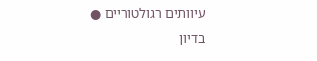עיוותים רגולטוריים ● בדיון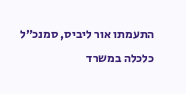התעמתו אור ליביס, סמנכ״ל כלכלה במשרד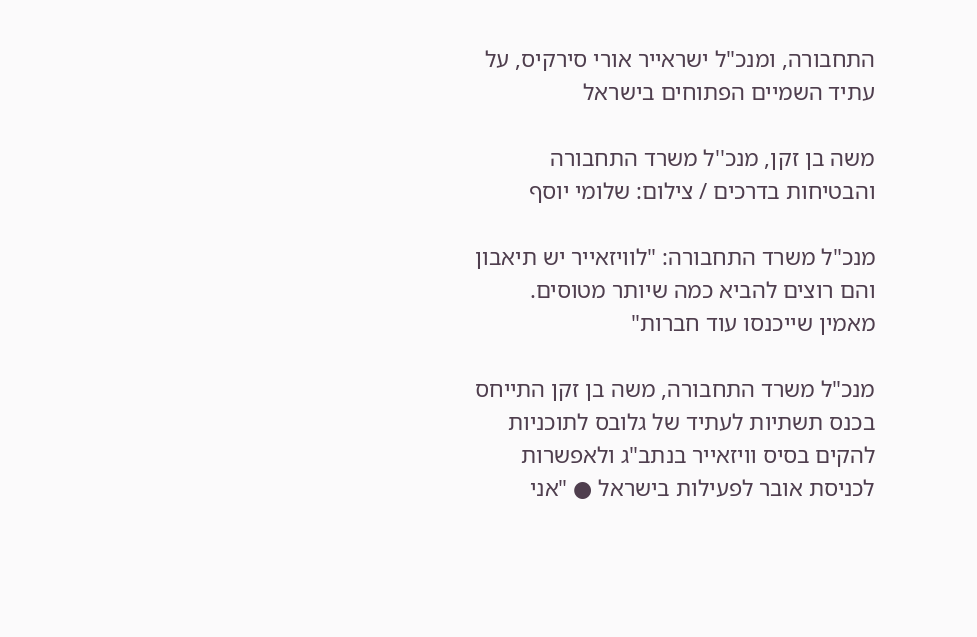התחבורה, ומנכ"ל ישראייר אורי סירקיס, על עתיד השמיים הפתוחים בישראל

משה בן זקן, מנכ''ל משרד התחבורה והבטיחות בדרכים / צילום: שלומי יוסף

מנכ"ל משרד התחבורה: "לוויזאייר יש תיאבון והם רוצים להביא כמה שיותר מטוסים. מאמין שייכנסו עוד חברות"

מנכ"ל משרד התחבורה, משה בן זקן התייחס בכנס תשתיות לעתיד של גלובס לתוכניות להקים בסיס וויזאייר בנתב"ג ולאפשרות לכניסת אובר לפעילות בישראל ● "אני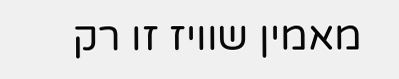מאמין שוויז זו רק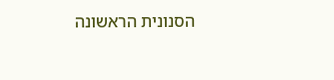הסנונית הראשונה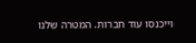וייכנסו עוד חברות. המטרה שלנו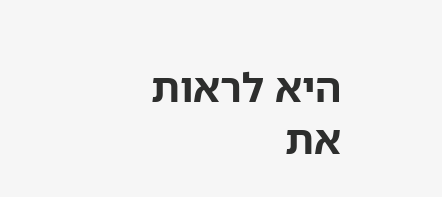היא לראות את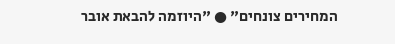המחירים צונחים" ● "היוזמה להבאת אובר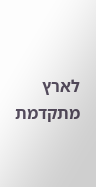לארץ מתקדמת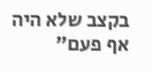בקצב שלא היה אף פעם"